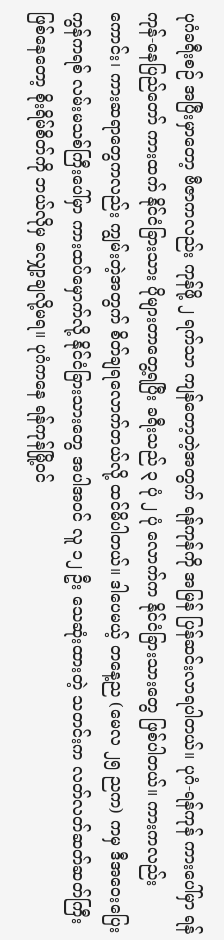ပုဂံခရီးစဉ် အပြီးမှာတော့ ဗီဇာကလည်း ကုန်ဖို့ ၂ ရက်သာ ကျန်တော့တဲ့အတွက် ရန်ကုန်ကို အမြန် ပြန်ဆင်းလာရပါတယ်။ ပုဂံ-ရန်ကုန် ကားပေါ်မှာ ရန်ကုန်-နေပြည်တော် ကားထက် နိုင်ငံခြားသား ပိုများတာတွေ့ရပြီး ခရီးသည် ၃ ပုံ ၂ ပုံ လောက်က နိုင်ငံခြားသားတွေ ဖြစ်ပါတယ်။ ကားကလည်း ကောင်း၊ ကားဆရာတွေကလည်း ကျွမ်းတဲ့အတွက် စိတ်ချရလောက်တယ်လို့ ထင်မိပါတယ်။ ဒါပေမယ့် တနေ့ည (မေလ ၂၅ ညက) ကမှ ဒီအဝေးပြေး ကွန်ကရစ် လမ်းမသစ်ကြီးပေါ်မှာ ကားထပ်မှောက်လို့ နိုင်ငံခြားသားတွေ အပါအဝင် လူ ၁၂ ဦး သေဆုံးထားတဲ့ သတင်းက လတ်လတ်ဆတ်ဆတ်ကြီး ဖြစ်နေတော့ စိုးရိမ်စိတ်ကို ဘယ်လိုမှ လျှော့ချလို့မရ။ ပုဂံကနေ ရန်ကုန်မြို့ဝင်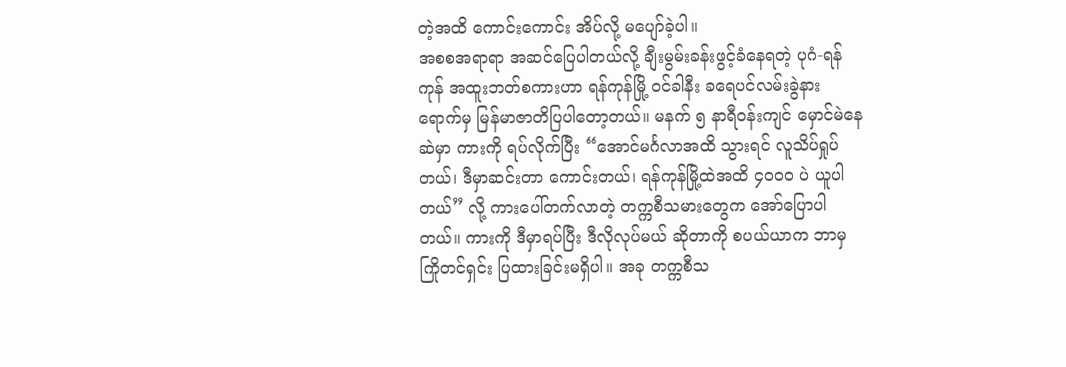တဲ့အထိ ကောင်းကောင်း အိပ်လို့ မပျော်ခဲ့ပါ။
အစစအရာရာ အဆင်ပြေပါတယ်လို့ ချီးမွမ်းခန်းဖွင့်ခံနေရတဲ့ ပုဂံ-ရန်ကုန် အထူးဘတ်စကားဟာ ရန်ကုန်မြို့ ဝင်ခါနီး ခရေပင်လမ်းခွဲနား ရောက်မှ မြန်မာဇာတိပြပါတော့တယ်။ မနက် ၅ နာရီဝန်းကျင် မှောင်မဲနေဆဲမှာ ကားကို ရပ်လိုက်ပြီး “အောင်မင်္ဂလာအထိ သွားရင် လူသိပ်ရှုပ်တယ်၊ ဒီမှာဆင်းတာ ကောင်းတယ်၊ ရန်ကုန်မြို့ထဲအထိ ၄၀၀၀ ပဲ ယူပါတယ်” လို့ ကားပေါ်တက်လာတဲ့ တက္ကစီသမားတွေက အော်ပြောပါတယ်။ ကားကို ဒီမှာရပ်ပြီး ဒီလိုလုပ်မယ် ဆိုတာကို စပယ်ယာက ဘာမှကြိုတင်ရှင်း ပြထားခြင်းမရှိပါ။ အခု တက္ကစီသ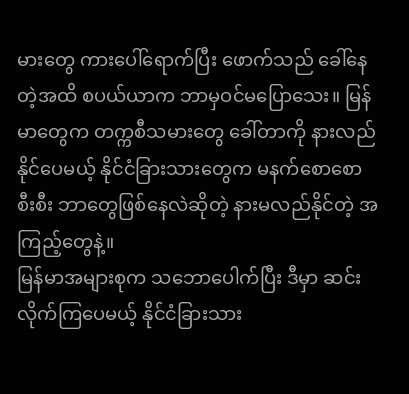မားတွေ ကားပေါ်ရောက်ပြီး ဖောက်သည် ခေါ်နေတဲ့အထိ စပယ်ယာက ဘာမှဝင်မပြောသေး။ မြန်မာတွေက တက္ကစီသမားတွေ ခေါ်တာကို နားလည် နိုင်ပေမယ့် နိုင်ငံခြားသားတွေက မနက်စောစောစီးစီး ဘာတွေဖြစ်နေလဲဆိုတဲ့ နားမလည်နိုင်တဲ့ အကြည့်တွေနဲ့။
မြန်မာအများစုက သဘောပေါက်ပြီး ဒီမှာ ဆင်းလိုက်ကြပေမယ့် နိုင်ငံခြားသား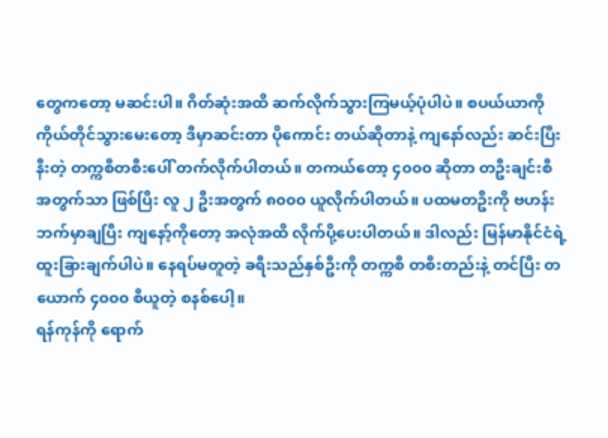တွေကတော့ မဆင်းပါ။ ဂိတ်ဆုံးအထိ ဆက်လိုက်သွားကြမယ့်ပုံပါပဲ။ စပယ်ယာကို ကိုယ်တိုင်သွားမေးတော့ ဒီမှာဆင်းတာ ပိုကောင်း တယ်ဆိုတာနဲ့ ကျနော်လည်း ဆင်းပြီး နီးတဲ့ တက္ကစီတစီးပေါ် တက်လိုက်ပါတယ်။ တကယ်တော့ ၄၀၀၀ ဆိုတာ တဦးချင်းစီ အတွက်သာ ဖြစ်ပြီး လူ ၂ ဦးအတွက် ၈၀၀၀ ယူလိုက်ပါတယ်။ ပထမတဦးကို ဗဟန်းဘက်မှာချပြီး ကျနော့်ကိုတော့ အလုံအထိ လိုက်ပို့ပေးပါတယ်။ ဒါလည်း မြန်မာနိုင်ငံရဲ့ ထူးခြားချက်ပါပဲ။ နေရပ်မတူတဲ့ ခရီးသည်နှစ်ဦးကို တက္ကစီ တစီးတည်းနဲ့ တင်ပြီး တယောက် ၄၀၀၀ စီယူတဲ့ စနစ်ပေါ့။
ရန်ကုန်ကို ရောက်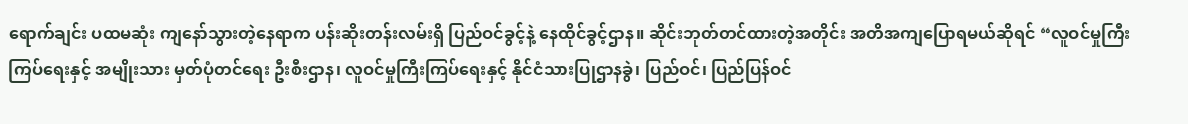ရောက်ချင်း ပထမဆုံး ကျနော်သွားတဲ့နေရာက ပန်းဆိုးတန်းလမ်းရှိ ပြည်ဝင်ခွင့်နဲ့ နေထိုင်ခွင့်ဌာန။ ဆိုင်းဘုတ်တင်ထားတဲ့အတိုင်း အတိအကျပြောရမယ်ဆိုရင် “လူဝင်မှုကြီးကြပ်ရေးနှင့် အမျိုးသား မှတ်ပုံတင်ရေး ဦးစီးဌာန၊ လူဝင်မှုကြီးကြပ်ရေးနှင့် နိုင်ငံသားပြုဌာနခွဲ၊ ပြည်ဝင်၊ ပြည်ပြန်ဝင်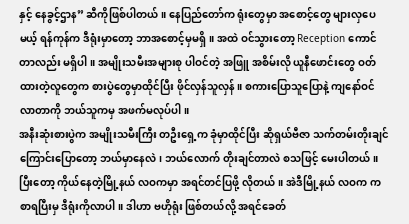နှင့် နေခွင့်ဌာန” ဆီကိုဖြစ်ပါတယ်။ နေပြည်တော်က ရုံးတွေမှာ အစောင့်တွေ များလှပေမယ့် ရန်ကုန်က ဒီရုံးမှာတော့ ဘာအစောင့်မှမရှိ။ အထဲ ဝင်သွားတော့ Reception ကောင်တာလည်း မရှိပါ။ အမျိုးသမီးအများစု ပါဝင်တဲ့ အဖြူ အစိမ်းလို ယူနီဖောင်းတွေ ဝတ်ထားတဲ့လူတွေက စားပွဲတွေမှာထိုင်ပြီး ဖိုင်လှန်သူလှန်။ စကားပြောသူပြောနဲ့ ကျနော်ဝင်လာတာကို ဘယ်သူကမှ အဖက်မလုပ်ပါ။
အနီးဆုံးစားပွဲက အမျိုးသမီးကြီး တဦးရှေ့က ခုံမှာထိုင်ပြီး ဆိုရှယ်ဗီဇာ သက်တမ်းတိုးချင်ကြောင်းပြောတော့ ဘယ်မှာနေလဲ၊ ဘယ်လောက် တိုးချင်တာလဲ စသဖြင့် မေးပါတယ်။ ပြီးတော့ ကိုယ်နေတဲ့မြို့နယ် လဝကမှာ အရင်တင်ပြဖို့ လိုတယ်။ အဲဒီမြို့နယ် လဝက က စာရပြီးမှ ဒီရုံးကိုလာပါ။ ဒါဟာ ဗဟိုရုံး ဖြစ်တယ်လို့ အရင်ခေတ်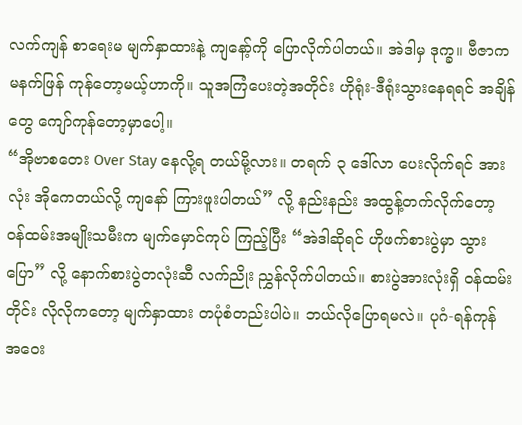လက်ကျန် စာရေးမ မျက်နှာထားနဲ့ ကျနော့်ကို ပြောလိုက်ပါတယ်။ အဲဒါမှ ဒုက္ခ။ ဗီဇာက မနက်ဖြန် ကုန်တော့မယ့်ဟာကို။ သူအကြံပေးတဲ့အတိုင်း ဟိုရုံး-ဒီရုံးသွားနေရရင် အချိန်တွေ ကျော်ကုန်တော့မှာပေါ့။
“အိုဗာစတေး Over Stay နေလို့ရ တယ်မို့လား။ တရက် ၃ ဒေါ်လာ ပေးလိုက်ရင် အားလုံး အိုကေတယ်လို့ ကျနော် ကြားဖူးပါတယ်” လို့ နည်းနည်း အထွန့်တက်လိုက်တော့ ဝန်ထမ်းအမျိုးသမီးက မျက်မှောင်ကုပ် ကြည့်ပြီး “အဲဒါဆိုရင် ဟိုဖက်စားပွဲမှာ သွားပြော” လို့ နောက်စားပွဲတလုံးဆီ လက်ညိုး ညွှန်လိုက်ပါတယ်။ စားပွဲအားလုံးရှိ ဝန်ထမ်းတိုင်း လိုလိုကတော့ မျက်နှာထား တပုံစံတည်းပါပဲ။ ဘယ်လိုပြောရမလဲ။ ပုဂံ-ရန်ကုန် အဝေး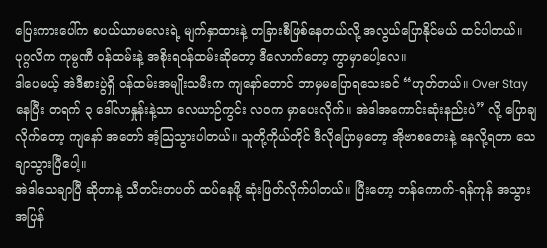ပြေးကားပေါ်က စပယ်ယာမလေးရဲ့ မျက်နှာထားနဲ့ တခြားစီဖြစ်နေတယ်လို့ အလွယ်ပြောနိုင်မယ် ထင်ပါတယ်။ ပုဂ္ဂလိက ကုမ္ပဏီ ဝန်ထမ်းနဲ့ အစိုးရဝန်ထမ်းဆိုတော့ ဒီလောက်တော့ ကွာမှာပေါ့လေ။
ဒါပေမယ့် အဲဒီစားပွဲရှိ ဝန်ထမ်းအမျိုးသမီးက ကျနော်တောင် ဘာမှမပြောရသေးခင် “ဟုတ်တယ်။ Over Stay နေပြီး တရက် ၃ ဒေါ်လာနှုန်းနဲ့သာ လေယာဉ်ကွင်း လဝက မှာပေးလိုက်။ အဲဒါအကောင်းဆုံးနည်းပဲ” လို့ ပြောချလိုက်တော့ ကျနော် အတော် အံ့သြသွားပါတယ်။ သူတို့ကိုယ်တိုင် ဒီလိုပြောမှတော့ အိုဗာစတေးနဲ့ နေလို့ရတာ သေချာသွားပြီပေါ့။
အဲဒါသေချာပြီ ဆိုတာနဲ့ သီတင်းတပတ် ထပ်နေဖို့ ဆုံးဖြတ်လိုက်ပါတယ်။ ပြီးတော့ ဘန်ကောက်-ရန်ကုန် အသွား အပြန်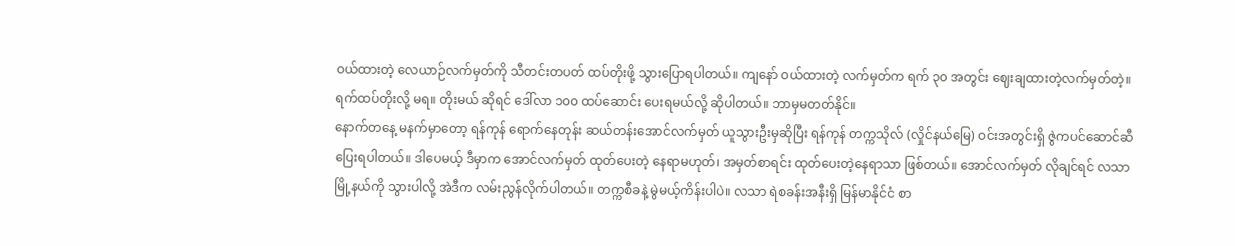ဝယ်ထားတဲ့ လေယာဉ်လက်မှတ်ကို သီတင်းတပတ် ထပ်တိုးဖို့ သွားပြောရပါတယ်။ ကျနော် ဝယ်ထားတဲ့ လက်မှတ်က ရက် ၃၀ အတွင်း ဈေးချထားတဲ့လက်မှတ်တဲ့။ ရက်ထပ်တိုးလို့ မရ။ တိုးမယ် ဆိုရင် ဒေါ်လာ ၁၀၀ ထပ်ဆောင်း ပေးရမယ်လို့ ဆိုပါတယ်။ ဘာမှမတတ်နိုင်။
နောက်တနေ့ မနက်မှာတော့ ရန်ကုန် ရောက်နေတုန်း ဆယ်တန်းအောင်လက်မှတ် ယူသွားဦးမှဆိုပြီး ရန်ကုန် တက္ကသိုလ် (လှိုင်နယ်မြေ) ဝင်းအတွင်းရှိ ဇွဲကပင်ဆောင်ဆီ ပြေးရပါတယ်။ ဒါပေမယ့် ဒီမှာက အောင်လက်မှတ် ထုတ်ပေးတဲ့ နေရာမဟုတ်၊ အမှတ်စာရင်း ထုတ်ပေးတဲ့နေရာသာ ဖြစ်တယ်။ အောင်လက်မှတ် လိုချင်ရင် လသာမြို့နယ်ကို သွားပါလို့ အဲဒီက လမ်းညွန်လိုက်ပါတယ်။ တက္ကစီခနဲ့ မွဲမယ့်ကိန်းပါပဲ။ လသာ ရဲစခန်းအနီးရှိ မြန်မာနိုင်ငံ စာ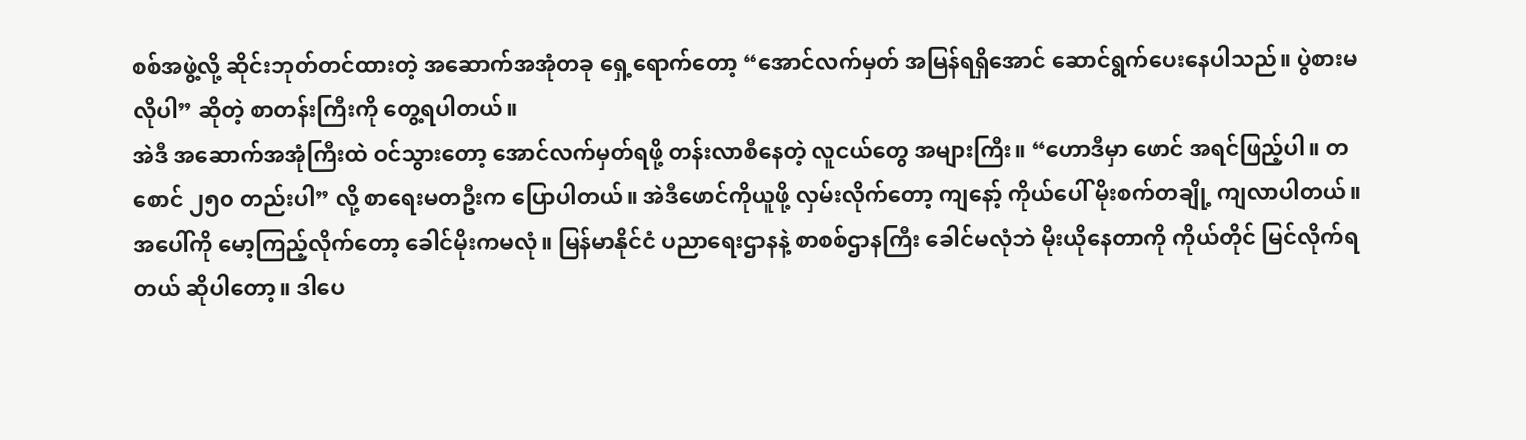စစ်အဖွဲ့လို့ ဆိုင်းဘုတ်တင်ထားတဲ့ အဆောက်အအုံတခု ရှေ့ရောက်တော့ “အောင်လက်မှတ် အမြန်ရရှိအောင် ဆောင်ရွက်ပေးနေပါသည်။ ပွဲစားမလိုပါ” ဆိုတဲ့ စာတန်းကြီးကို တွေ့ရပါတယ်။
အဲဒီ အဆောက်အအုံကြီးထဲ ဝင်သွားတော့ အောင်လက်မှတ်ရဖို့ တန်းလာစီနေတဲ့ လူငယ်တွေ အများကြီး။ “ဟောဒီမှာ ဖောင် အရင်ဖြည့်ပါ။ တစောင် ၂၅၀ တည်းပါ” လို့ စာရေးမတဦးက ပြောပါတယ်။ အဲဒီဖောင်ကိုယူဖို့ လှမ်းလိုက်တော့ ကျနော့် ကိုယ်ပေါ် မိုးစက်တချို့ ကျလာပါတယ်။ အပေါ်ကို မော့ကြည့်လိုက်တော့ ခေါင်မိုးကမလုံ။ မြန်မာနိုင်ငံ ပညာရေးဌာနနဲ့ စာစစ်ဌာနကြီး ခေါင်မလုံဘဲ မိုးယိုနေတာကို ကိုယ်တိုင် မြင်လိုက်ရတယ် ဆိုပါတော့။ ဒါပေ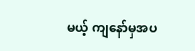မယ့် ကျနော်မှအပ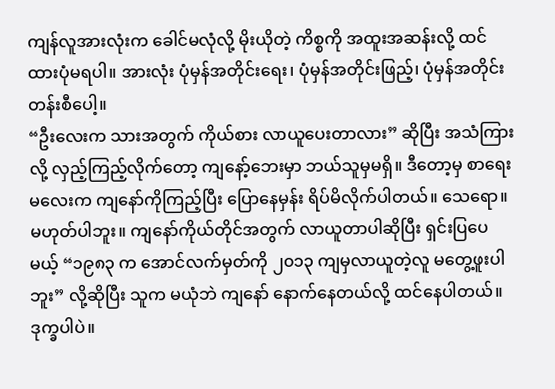ကျန်လူအားလုံးက ခေါင်မလုံလို့ မိုးယိုတဲ့ ကိစ္စကို အထူးအဆန်းလို့ ထင်ထားပုံမရပါ။ အားလုံး ပုံမှန်အတိုင်းရေး၊ ပုံမှန်အတိုင်းဖြည့်၊ ပုံမှန်အတိုင်း တန်းစီပေါ့။
“ဦးလေးက သားအတွက် ကိုယ်စား လာယူပေးတာလား” ဆိုပြီး အသံကြားလို့ လှည့်ကြည့်လိုက်တော့ ကျနော့်ဘေးမှာ ဘယ်သူမှမရှိ။ ဒီတော့မှ စာရေးမလေးက ကျနော်ကိုကြည့်ပြီး ပြောနေမှန်း ရိပ်မိလိုက်ပါတယ်။ သေရော။ မဟုတ်ပါဘူး။ ကျနော်ကိုယ်တိုင်အတွက် လာယူတာပါဆိုပြီး ရှင်းပြပေမယ့် “၁၉၈၃ က အောင်လက်မှတ်ကို ၂၀၁၃ ကျမှလာယူတဲ့လူ မတွေ့ဖူးပါဘူး” လို့ဆိုပြီး သူက မယုံဘဲ ကျနော် နောက်နေတယ်လို့ ထင်နေပါတယ်။ ဒုက္ခပါပဲ။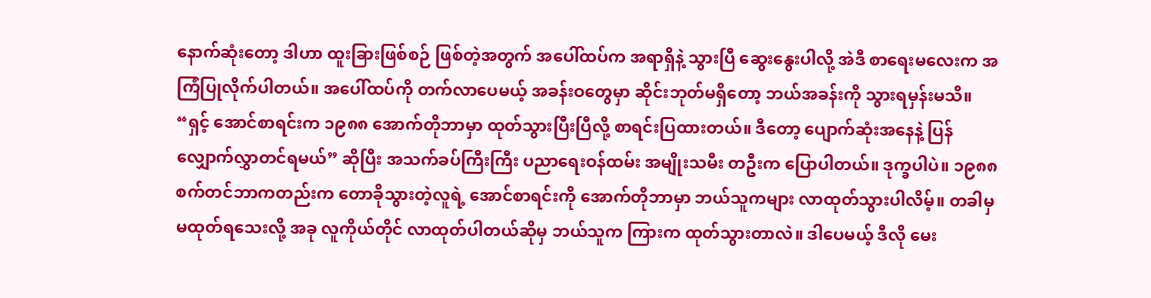နောက်ဆုံးတော့ ဒါဟာ ထူးခြားဖြစ်စဉ် ဖြစ်တဲ့အတွက် အပေါ်ထပ်က အရာရှိနဲ့ သွားပြီ ဆွေးနွေးပါလို့ အဲဒီ စာရေးမလေးက အကြံပြုလိုက်ပါတယ်။ အပေါ်ထပ်ကို တက်လာပေမယ့် အခန်းဝတွေမှာ ဆိုင်းဘုတ်မရှိတော့ ဘယ်အခန်းကို သွားရမှန်းမသိ။
“ရှင့် အောင်စာရင်းက ၁၉၈၈ အောက်တိုဘာမှာ ထုတ်သွားပြီးပြီလို့ စာရင်းပြထားတယ်။ ဒီတော့ ပျောက်ဆုံးအနေနဲ့ ပြန်လျှောက်လွှာတင်ရမယ်” ဆိုပြီး အသက်ခပ်ကြီးကြီး ပညာရေးဝန်ထမ်း အမျိုးသမီး တဦးက ပြောပါတယ်။ ဒုက္ခပါပဲ။ ၁၉၈၈ စက်တင်ဘာကတည်းက တောခိုသွားတဲ့လူရဲ့ အောင်စာရင်းကို အောက်တိုဘာမှာ ဘယ်သူကများ လာထုတ်သွားပါလိမ့်။ တခါမှ မထုတ်ရသေးလို့ အခု လူကိုယ်တိုင် လာထုတ်ပါတယ်ဆိုမှ ဘယ်သူက ကြားက ထုတ်သွားတာလဲ။ ဒါပေမယ့် ဒီလို မေး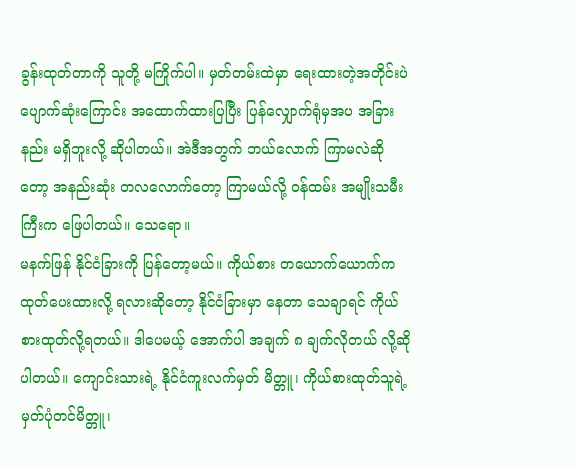ခွန်းထုတ်တာကို သူတို့ မကြိုက်ပါ။ မှတ်တမ်းထဲမှာ ရေးထားတဲ့အတိုင်းပဲ ပျောက်ဆုံးကြောင်း အထောက်ထားပြပြီး ပြန်လျှောက်ရုံမှအပ အခြားနည်း မရှိဘူးလို့ ဆိုပါတယ်။ အဲဒီအတွက် ဘယ်လောက် ကြာမလဲဆိုတော့ အနည်းဆုံး တလလောက်တော့ ကြာမယ်လို့ ဝန်ထမ်း အမျိုးသမီးကြီးက ဖြေပါတယ်။ သေရော။
မနက်ဖြန် နိုင်ငံခြားကို ပြန်တော့မယ်။ ကိုယ်စား တယောက်ယောက်က ထုတ်ပေးထားလို့ ရလားဆိုတော့ နိုင်ငံခြားမှာ နေတာ သေချာရင် ကိုယ်စားထုတ်လို့ရတယ်။ ဒါပေမယ့် အောက်ပါ အချက် ၈ ချက်လိုတယ် လို့ဆိုပါတယ်။ ကျောင်းသားရဲ့ နိုင်ငံကူးလက်မှတ် မိတ္တူ၊ ကိုယ်စားထုတ်သူရဲ့ မှတ်ပုံတင်မိတ္တူ၊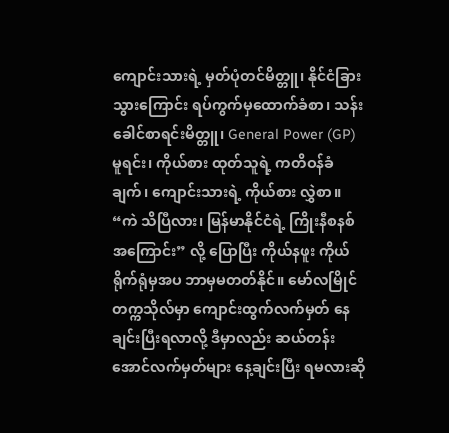ကျောင်းသားရဲ့ မှတ်ပုံတင်မိတ္တူ၊ နိုင်ငံခြားသွားကြောင်း ရပ်ကွက်မှထောက်ခံစာ၊ သန်းခေါင်စာရင်းမိတ္တူ၊ General Power (GP) မူရင်း၊ ကိုယ်စား ထုတ်သူရဲ့ ကတိဝန်ခံချက်၊ ကျောင်းသားရဲ့ ကိုယ်စား လွှဲစာ။
“ကဲ သိပြီလား၊ မြန်မာနိုင်ငံရဲ့ ကြိုးနီစနစ်အကြောင်း” လို့ ပြောပြီး ကိုယ်နဖူး ကိုယ်ရိုက်ရုံမှအပ ဘာမှမတတ်နိုင်။ မော်လမြိုင်တက္ကသိုလ်မှာ ကျောင်းထွက်လက်မှတ် နေချင်းပြီးရလာလို့ ဒီမှာလည်း ဆယ်တန်း အောင်လက်မှတ်များ နေ့ချင်းပြီး ရမလားဆို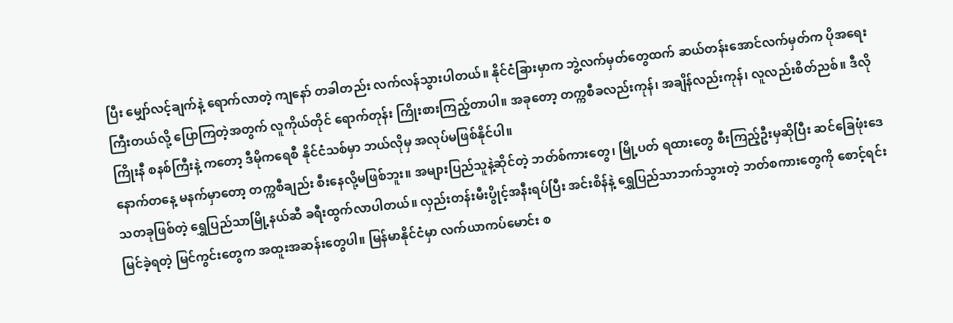ပြီး မျှော်လင့်ချက်နဲ့ ရောက်လာတဲ့ ကျနော် တခါတည်း လက်လန်သွားပါတယ်။ နိုင်ငံခြားမှာက ဘွဲ့လက်မှတ်တွေထက် ဆယ်တန်းအောင်လက်မှတ်က ပိုအရေးကြီးတယ်လို့ ပြောကြတဲ့အတွက် လူကိုယ်တိုင် ရောက်တုန်း ကြိုးစားကြည့်တာပါ။ အခုတော့ တက္ကစီခလည်းကုန်၊ အချိန်လည်းကုန်၊ လူလည်းစိတ်ညစ်။ ဒီလို ကြိုးနီ စနစ်ကြီးနဲ့ ကတော့ ဒီမိုကရေစီ နိုင်ငံသစ်မှာ ဘယ်လိုမှ အလုပ်မဖြစ်နိုင်ပါ။
နောက်တနေ့ မနက်မှာတော့ တက္ကစီချည်း စီးနေလို့မဖြစ်ဘူး။ အများပြည်သူနဲ့ဆိုင်တဲ့ ဘတ်စ်ကားတွေ၊ မြို့ပတ် ရထားတွေ စီးကြည့်ဦးမှဆိုပြီး ဆင်ခြေဖုံးဒေသတခုဖြစ်တဲ့ ရွှေပြည်သာမြို့နယ်ဆီ ခရီးထွက်လာပါတယ်။ လှည်းတန်းမီးပွိုင့်အနီးရပ်ပြီး အင်းစိန်နဲ့ ရွှေပြည်သာဘက်သွားတဲ့ ဘတ်စကားတွေကို စောင့်ရင်း မြင်ခဲ့ရတဲ့ မြင်ကွင်းတွေက အထူးအဆန်းတွေပါ။ မြန်မာနိုင်ငံမှာ လက်ယာကပ်မောင်း စ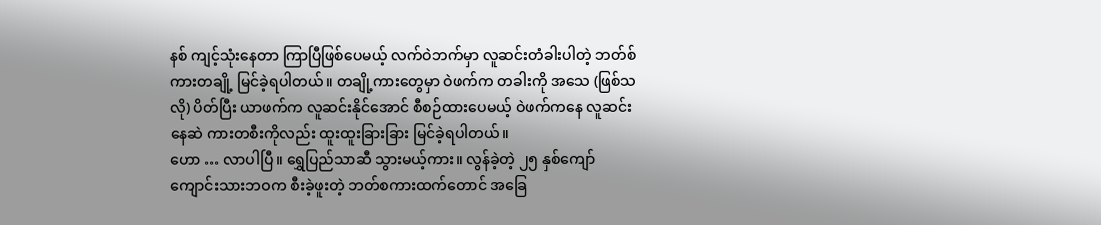နစ် ကျင့်သုံးနေတာ ကြာပြီဖြစ်ပေမယ့် လက်ဝဲဘက်မှာ လူဆင်းတံခါးပါတဲ့ ဘတ်စ်ကားတချို့ မြင်ခဲ့ရပါတယ်။ တချို့ကားတွေမှာ ဝဲဖက်က တခါးကို အသေ (ဖြစ်သလို) ပိတ်ပြီး ယာဖက်က လူဆင်းနိုင်အောင် စီစဉ်ထားပေမယ့် ဝဲဖက်ကနေ လူဆင်းနေဆဲ ကားတစီးကိုလည်း ထူးထူးခြားခြား မြင်ခဲ့ရပါတယ်။
ဟော … လာပါပြီ။ ရွှေပြည်သာဆီ သွားမယ့်ကား။ လွန်ခဲ့တဲ့ ၂၅ နှစ်ကျော် ကျောင်းသားဘဝက စီးခဲ့ဖူးတဲ့ ဘတ်စကားထက်တောင် အခြေ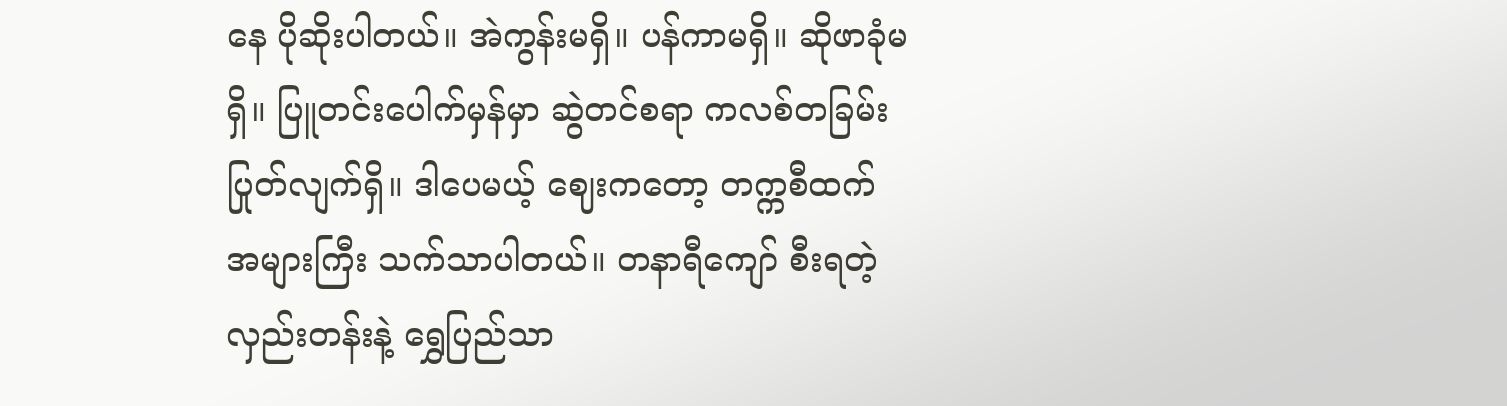နေ ပိုဆိုးပါတယ်။ အဲကွန်းမရှိ။ ပန်ကာမရှိ။ ဆိုဖာခုံမရှိ။ ပြူတင်းပေါက်မှန်မှာ ဆွဲတင်စရာ ကလစ်တခြမ်းပြုတ်လျက်ရှိ။ ဒါပေမယ့် ဈေးကတော့ တက္ကစီထက် အများကြီး သက်သာပါတယ်။ တနာရီကျော် စီးရတဲ့ လှည်းတန်းနဲ့ ရွှေပြည်သာ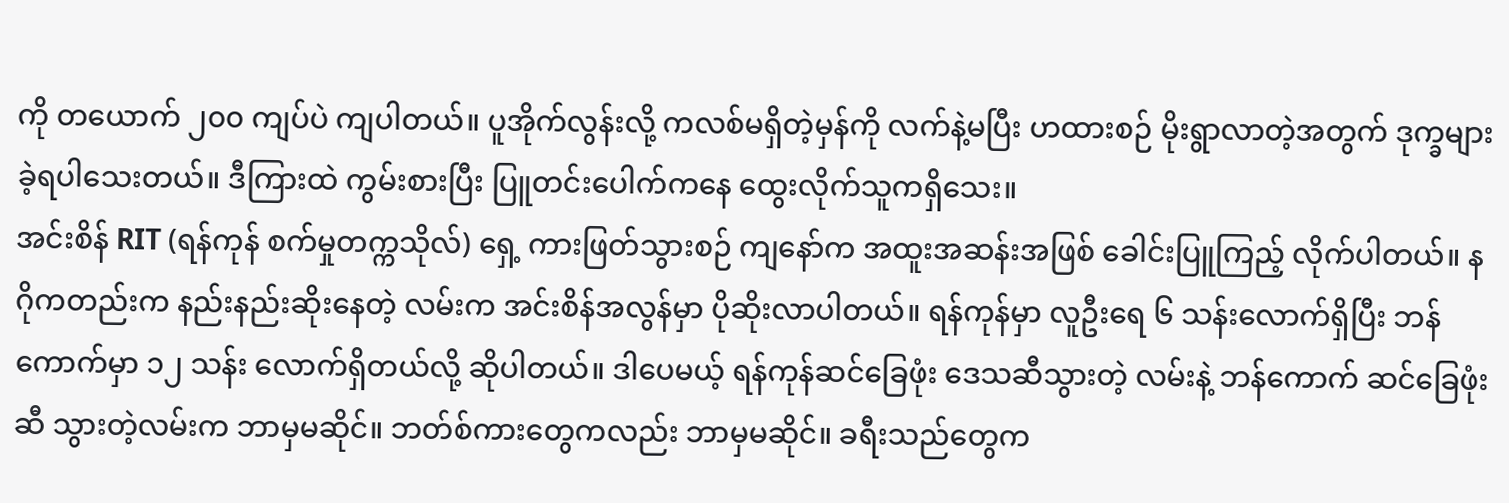ကို တယောက် ၂၀၀ ကျပ်ပဲ ကျပါတယ်။ ပူအိုက်လွန်းလို့ ကလစ်မရှိတဲ့မှန်ကို လက်နဲ့မပြီး ဟထားစဉ် မိုးရွာလာတဲ့အတွက် ဒုက္ခများခဲ့ရပါသေးတယ်။ ဒီကြားထဲ ကွမ်းစားပြီး ပြူတင်းပေါက်ကနေ ထွေးလိုက်သူကရှိသေး။
အင်းစိန် RIT (ရန်ကုန် စက်မှုတက္ကသိုလ်) ရှေ့ ကားဖြတ်သွားစဉ် ကျနော်က အထူးအဆန်းအဖြစ် ခေါင်းပြူကြည့် လိုက်ပါတယ်။ နဂိုကတည်းက နည်းနည်းဆိုးနေတဲ့ လမ်းက အင်းစိန်အလွန်မှာ ပိုဆိုးလာပါတယ်။ ရန်ကုန်မှာ လူဦးရေ ၆ သန်းလောက်ရှိပြီး ဘန်ကောက်မှာ ၁၂ သန်း လောက်ရှိတယ်လို့ ဆိုပါတယ်။ ဒါပေမယ့် ရန်ကုန်ဆင်ခြေဖုံး ဒေသဆီသွားတဲ့ လမ်းနဲ့ ဘန်ကောက် ဆင်ခြေဖုံးဆီ သွားတဲ့လမ်းက ဘာမှမဆိုင်။ ဘတ်စ်ကားတွေကလည်း ဘာမှမဆိုင်။ ခရီးသည်တွေက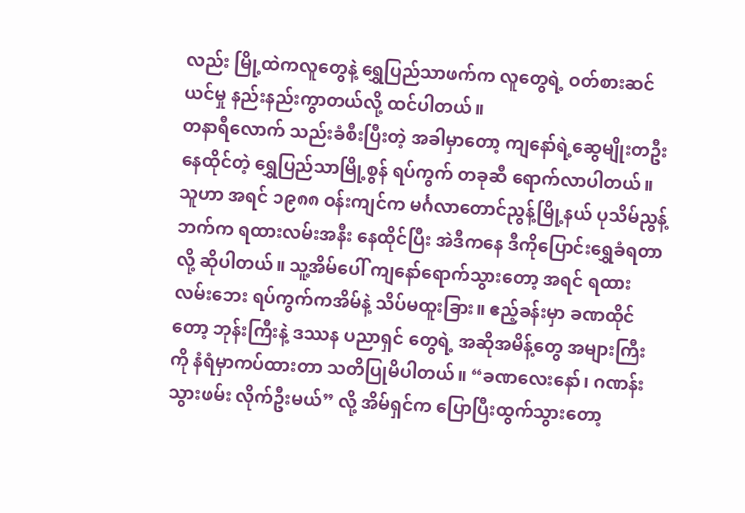လည်း မြို့ထဲကလူတွေနဲ့ ရွှေပြည်သာဖက်က လူတွေရဲ့ ဝတ်စားဆင်ယင်မှု နည်းနည်းကွာတယ်လို့ ထင်ပါတယ်။
တနာရီလောက် သည်းခံစီးပြီးတဲ့ အခါမှာတော့ ကျနော်ရဲ့ဆွေမျိုးတဦး နေထိုင်တဲ့ ရွှေပြည်သာမြို့စွန် ရပ်ကွက် တခုဆီ ရောက်လာပါတယ်။ သူဟာ အရင် ၁၉၈၈ ဝန်းကျင်က မင်္ဂလာတောင်ညွန့်မြို့နယ် ပုသိမ်ညွန့်ဘက်က ရထားလမ်းအနီး နေထိုင်ပြီး အဲဒီကနေ ဒီကိုပြောင်းရွှေခံရတာလို့ ဆိုပါတယ်။ သူ့အိမ်ပေါ် ကျနော်ရောက်သွားတော့ အရင် ရထားလမ်းဘေး ရပ်ကွက်ကအိမ်နဲ့ သိပ်မထူးခြား။ ဧည့်ခန်းမှာ ခဏထိုင်တော့ ဘုန်းကြီးနဲ့ ဒဿန ပညာရှင် တွေရဲ့ အဆိုအမိန့်တွေ အများကြီးကို နံရံမှာကပ်ထားတာ သတိပြုမိပါတယ်။ “ခဏလေးနော်၊ ဂဏန်း သွားဖမ်း လိုက်ဦးမယ်” လို့ အိမ်ရှင်က ပြောပြီးထွက်သွားတော့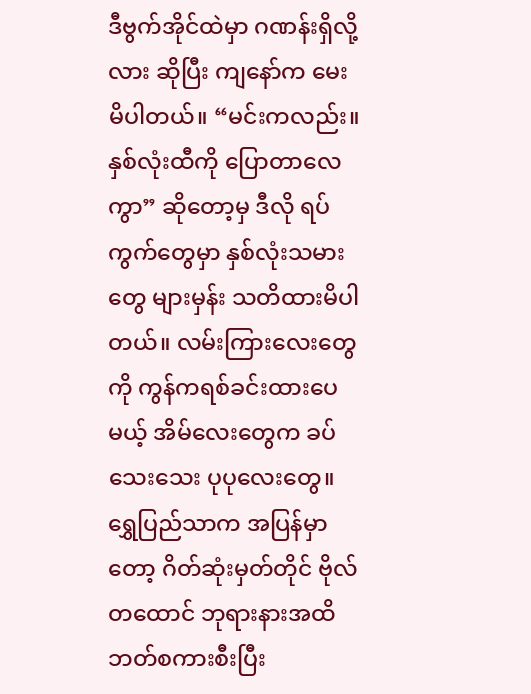ဒီဗွက်အိုင်ထဲမှာ ဂဏန်းရှိလို့လား ဆိုပြီး ကျနော်က မေးမိပါတယ်။ “မင်းကလည်း။ နှစ်လုံးထီကို ပြောတာလေကွာ” ဆိုတော့မှ ဒီလို ရပ်ကွက်တွေမှာ နှစ်လုံးသမားတွေ များမှန်း သတိထားမိပါတယ်။ လမ်းကြားလေးတွေကို ကွန်ကရစ်ခင်းထားပေမယ့် အိမ်လေးတွေက ခပ်သေးသေး ပုပုလေးတွေ။
ရွှေပြည်သာက အပြန်မှာတော့ ဂိတ်ဆုံးမှတ်တိုင် ဗိုလ်တထောင် ဘုရားနားအထိ ဘတ်စကားစီးပြီး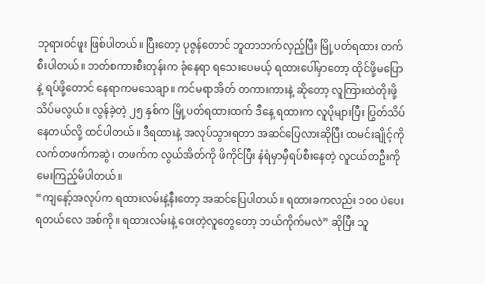ဘုရားဝင်ဖူး ဖြစ်ပါတယ်။ ပြီးတော့ ပုဇွန်တောင် ဘူတာဘက်လှည့်ပြီး မြို့ပတ်ရထား တက်စီးပါတယ်။ ဘတ်စကားစီးတုန်းက ခုံနေရာ ရသေးပေမယ့် ရထားပေါ်မှာတော့ ထိုင်ဖို့မပြောနဲ့ ရပ်ဖို့တောင် နေရာကမသေချာ။ ကင်မရာအိတ် တကားကားနဲ့ ဆိုတော့ လူကြားထဲတိုးဖို့ သိပ်မလွယ်။ လွန်ခဲ့တဲ့ ၂၅ နှစ်က မြို့ပတ်ရထားထက် ဒီနေ့ ရထားက လူပိုများပြီး ပြွတ်သိပ်နေတယ်လို့ ထင်ပါတယ်။ ဒီရထားနဲ့ အလုပ်သွားရတာ အဆင်ပြေလားဆိုပြီး ထမင်းချိုင့်ကို လက်တဖက်ကဆွဲ၊ တဖက်က လွယ်အိတ်ကို ဖိကိုင်ပြီး နံရံမှာမှီရပ်စီးနေတဲ့ လူငယ်တဦးကို မေးကြည့်မိပါတယ်။
“ကျနော့်အလုပ်က ရထားလမ်းနဲ့နီးတော့ အဆင်ပြေပါတယ်။ ရထားခကလည်း ၁၀၀ ပဲပေးရတယ်လေ အစ်ကို။ ရထားလမ်းနဲ့ ဝေးတဲ့လူတွေတော့ ဘယ်ကိုက်မလဲ” ဆိုပြီး သူ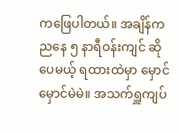ကဖြေပါတယ်။ အချိန်က ညနေ ၅ နာရီဝန်းကျင် ဆိုပေမယ့် ရထားထဲမှာ မှောင်မှောင်မဲမဲ။ အသက်ရှူကျပ်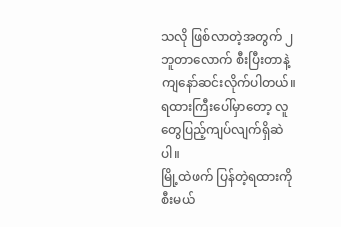သလို ဖြစ်လာတဲ့အတွက် ၂ ဘူတာလောက် စီးပြီးတာနဲ့ ကျနော်ဆင်းလိုက်ပါတယ်။ ရထားကြီးပေါ်မှာတော့ လူတွေပြည့်ကျပ်လျက်ရှိဆဲပါ။
မြို့ထဲဖက် ပြန်တဲ့ရထားကို စီးမယ်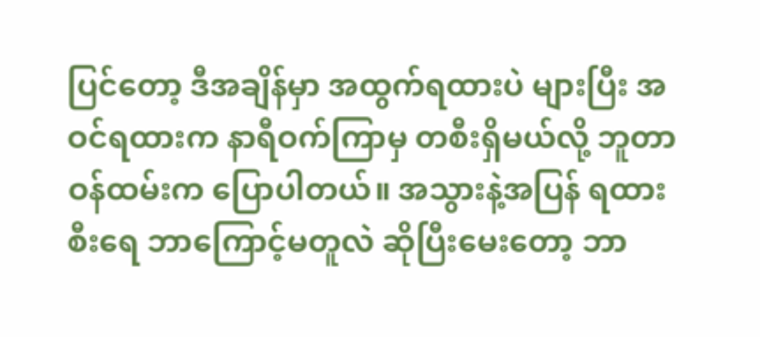ပြင်တော့ ဒီအချိန်မှာ အထွက်ရထားပဲ များပြီး အဝင်ရထားက နာရီဝက်ကြာမှ တစီးရှိမယ်လို့ ဘူတာဝန်ထမ်းက ပြောပါတယ်။ အသွားနဲ့အပြန် ရထားစီးရေ ဘာကြောင့်မတူလဲ ဆိုပြီးမေးတော့ ဘာ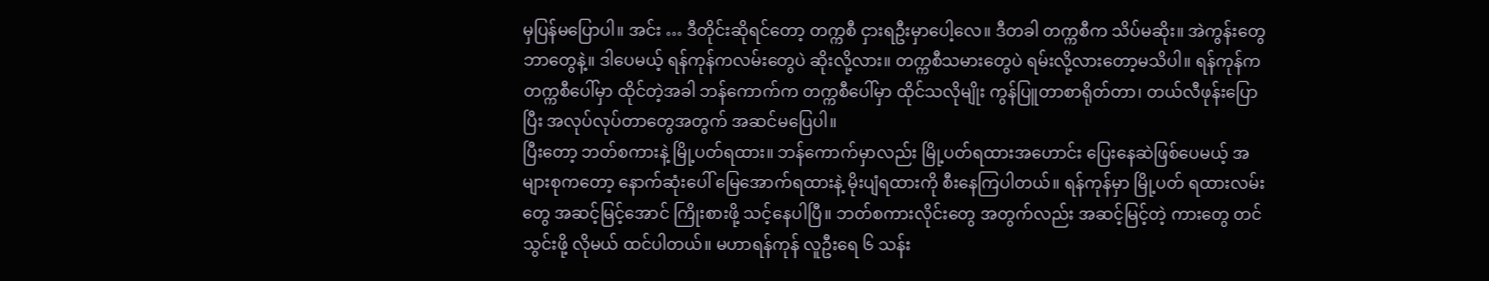မှပြန်မပြောပါ။ အင်း … ဒီတိုင်းဆိုရင်တော့ တက္ကစီ ငှားရဦးမှာပေါ့လေ။ ဒီတခါ တက္ကစီက သိပ်မဆိုး။ အဲကွန်းတွေ ဘာတွေနဲ့။ ဒါပေမယ့် ရန်ကုန်ကလမ်းတွေပဲ ဆိုးလို့လား။ တက္ကစီသမားတွေပဲ ရမ်းလို့လားတော့မသိပါ။ ရန်ကုန်က တက္ကစီပေါ်မှာ ထိုင်တဲ့အခါ ဘန်ကောက်က တက္ကစီပေါ်မှာ ထိုင်သလိုမျိုး ကွန်ပြူတာစာရိုတ်တာ၊ တယ်လီဖုန်းပြောပြီး အလုပ်လုပ်တာတွေအတွက် အဆင်မပြေပါ။
ပြီးတော့ ဘတ်စကားနဲ့ မြို့ပတ်ရထား။ ဘန်ကောက်မှာလည်း မြို့ပတ်ရထားအဟောင်း ပြေးနေဆဲဖြစ်ပေမယ့် အများစုကတော့ နောက်ဆုံးပေါ် မြေအောက်ရထားနဲ့ မိုးပျံရထားကို စီးနေကြပါတယ်။ ရန်ကုန်မှာ မြို့ပတ် ရထားလမ်းတွေ အဆင့်မြင့်အောင် ကြိုးစားဖို့ သင့်နေပါပြီ။ ဘတ်စကားလိုင်းတွေ အတွက်လည်း အဆင့်မြင့်တဲ့ ကားတွေ တင်သွင်းဖို့ လိုမယ် ထင်ပါတယ်။ မဟာရန်ကုန် လူဦးရေ ၆ သန်း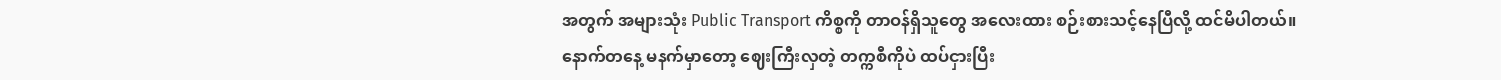အတွက် အများသုံး Public Transport ကိစ္စကို တာဝန်ရှိသူတွေ အလေးထား စဉ်းစားသင့်နေပြီလို့ ထင်မိပါတယ်။
နောက်တနေ့ မနက်မှာတော့ ဈေးကြီးလှတဲ့ တက္ကစီကိုပဲ ထပ်ငှားပြီး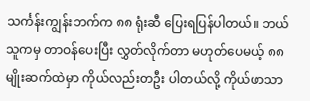သင်္ကန်းကျွန်းဘက်က ၈၈ ရုံးဆီ ပြေးရပြန်ပါတယ်။ ဘယ်သူကမှ တာဝန်ပေးပြီး လွှတ်လိုက်တာ မဟုတ်ပေမယ့် ၈၈ မျိုးဆက်ထဲမှာ ကိုယ်လည်းတဦး ပါတယ်လို့ ကိုယ်ဖာသာ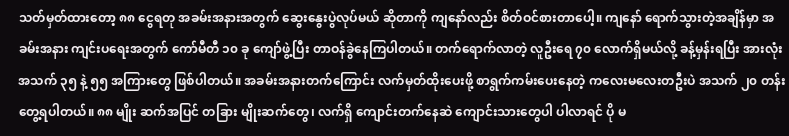သတ်မှတ်ထားတော့ ၈၈ ငွေရတု အခမ်းအနားအတွက် ဆွေးနွေးပွဲလုပ်မယ် ဆိုတာကို ကျနော်လည်း စိတ်ဝင်စားတာပေါ့။ ကျနော် ရောက်သွားတဲ့အချိန်မှာ အခမ်းအနား ကျင်းပရေးအတွက် ကော်မီတီ ၁၀ ခု ကျော်ဖွဲ့ပြီး တာဝန်ခွဲနေကြပါတယ်။ တက်ရောက်လာတဲ့ လူဦးရေ ၇၀ လောက်ရှိမယ်လို့ ခန့်မှန်းရပြီး အားလုံး အသက် ၃၅ နဲ့ ၅၅ အကြားတွေ ဖြစ်ပါတယ်။ အခမ်းအနားတက်ကြောင်း လက်မှတ်ထိုးပေးဖို့ စာရွက်ကမ်းပေးနေတဲ့ ကလေးမလေးတဦးပဲ အသက် ၂၀ တန်းတွေ့ရပါတယ်။ ၈၈ မျိုး ဆက်အပြင် တခြား မျိုးဆက်တွေ၊ လက်ရှိ ကျောင်းတက်နေဆဲ ကျောင်းသားတွေပါ ပါလာရင် ပို မ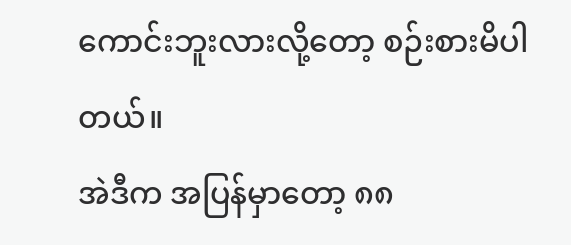ကောင်းဘူးလားလို့တော့ စဉ်းစားမိပါတယ်။
အဲဒီက အပြန်မှာတော့ ၈၈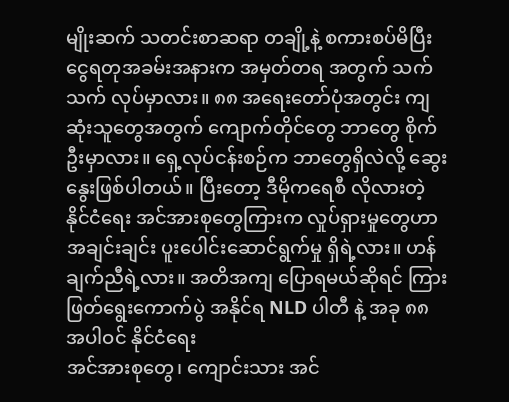မျိုးဆက် သတင်းစာဆရာ တချို့နဲ့ စကားစပ်မိပြီး ငွေရတုအခမ်းအနားက အမှတ်တရ အတွက် သက်သက် လုပ်မှာလား။ ၈၈ အရေးတော်ပုံအတွင်း ကျဆုံးသူတွေအတွက် ကျောက်တိုင်တွေ ဘာတွေ စိုက်ဦးမှာလား။ ရှေ့လုပ်ငန်းစဉ်က ဘာတွေရှိလဲလို့ ဆွေးနွေးဖြစ်ပါတယ်။ ပြီးတော့ ဒီမိုကရေစီ လိုလားတဲ့ နိုင်ငံရေး အင်အားစုတွေကြားက လှုပ်ရှားမှုတွေဟာ အချင်းချင်း ပူးပေါင်းဆောင်ရွက်မှု ရှိရဲ့လား။ ဟန်ချက်ညီရဲ့လား။ အတိအကျ ပြောရမယ်ဆိုရင် ကြားဖြတ်ရွေးကောက်ပွဲ အနိုင်ရ NLD ပါတီ နဲ့ အခု ၈၈ အပါဝင် နိုင်ငံရေး
အင်အားစုတွေ၊ ကျောင်းသား အင်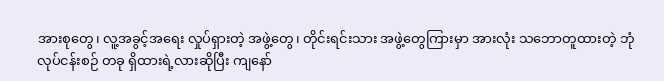အားစုတွေ၊ လူ့အခွင့်အရေး လှုပ်ရှားတဲ့ အဖွဲ့တွေ၊ တိုင်းရင်းသား အဖွဲ့တွေကြားမှာ အားလုံး သဘောတူထားတဲ့ ဘုံလုပ်ငန်းစဉ် တခု ရှိထားရဲ့လားဆိုပြီး ကျနော်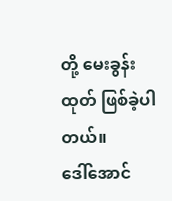တို့ မေးခွန်းထုတ် ဖြစ်ခဲ့ပါတယ်။
ဒေါ်အောင်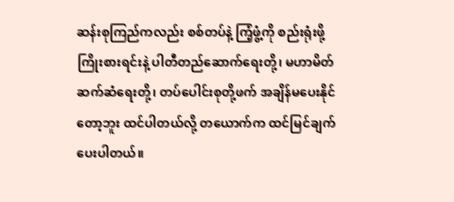ဆန်းစုကြည်ကလည်း စစ်တပ်နဲ့ ကြံ့ဖွံ့ကို စည်းရုံးဖို့ ကြိုးစားရင်းနဲ့ ပါတီတည်ဆောက်ရေးတို့၊ မဟာမိတ် ဆက်ဆံရေးတို့၊ တပ်ပေါင်းစုတို့ဖက် အချိန်မပေးနိုင်တော့ဘူး ထင်ပါတယ်လို့ တယောက်က ထင်မြင်ချက် ပေးပါတယ်။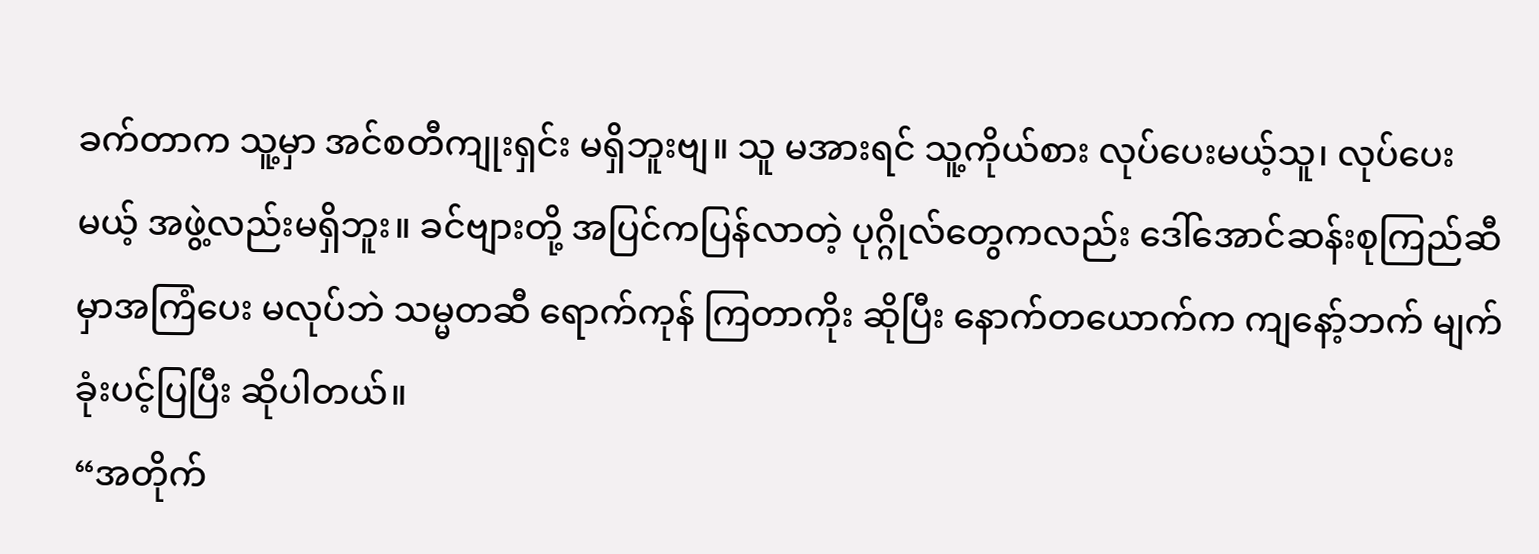ခက်တာက သူ့မှာ အင်စတီကျုးရှင်း မရှိဘူးဗျ။ သူ မအားရင် သူ့ကိုယ်စား လုပ်ပေးမယ့်သူ၊ လုပ်ပေးမယ့် အဖွဲ့လည်းမရှိဘူး။ ခင်ဗျားတို့ အပြင်ကပြန်လာတဲ့ ပုဂ္ဂိုလ်တွေကလည်း ဒေါ်အောင်ဆန်းစုကြည်ဆီမှာအကြံပေး မလုပ်ဘဲ သမ္မတဆီ ရောက်ကုန် ကြတာကိုး ဆိုပြီး နောက်တယောက်က ကျနော့်ဘက် မျက်ခုံးပင့်ပြပြီး ဆိုပါတယ်။
“အတိုက်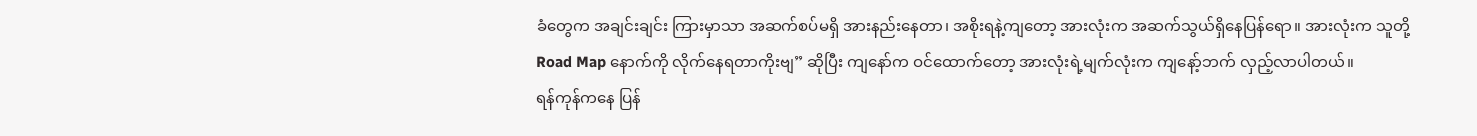ခံတွေက အချင်းချင်း ကြားမှာသာ အဆက်စပ်မရှိ အားနည်းနေတာ၊ အစိုးရနဲ့ကျတော့ အားလုံးက အဆက်သွယ်ရှိနေပြန်ရော။ အားလုံးက သူတို့ Road Map နောက်ကို လိုက်နေရတာကိုးဗျ” ဆိုပြီး ကျနော်က ဝင်ထောက်တော့ အားလုံးရဲ့မျက်လုံးက ကျနော့်ဘက် လှည့်လာပါတယ်။
ရန်ကုန်ကနေ ပြန်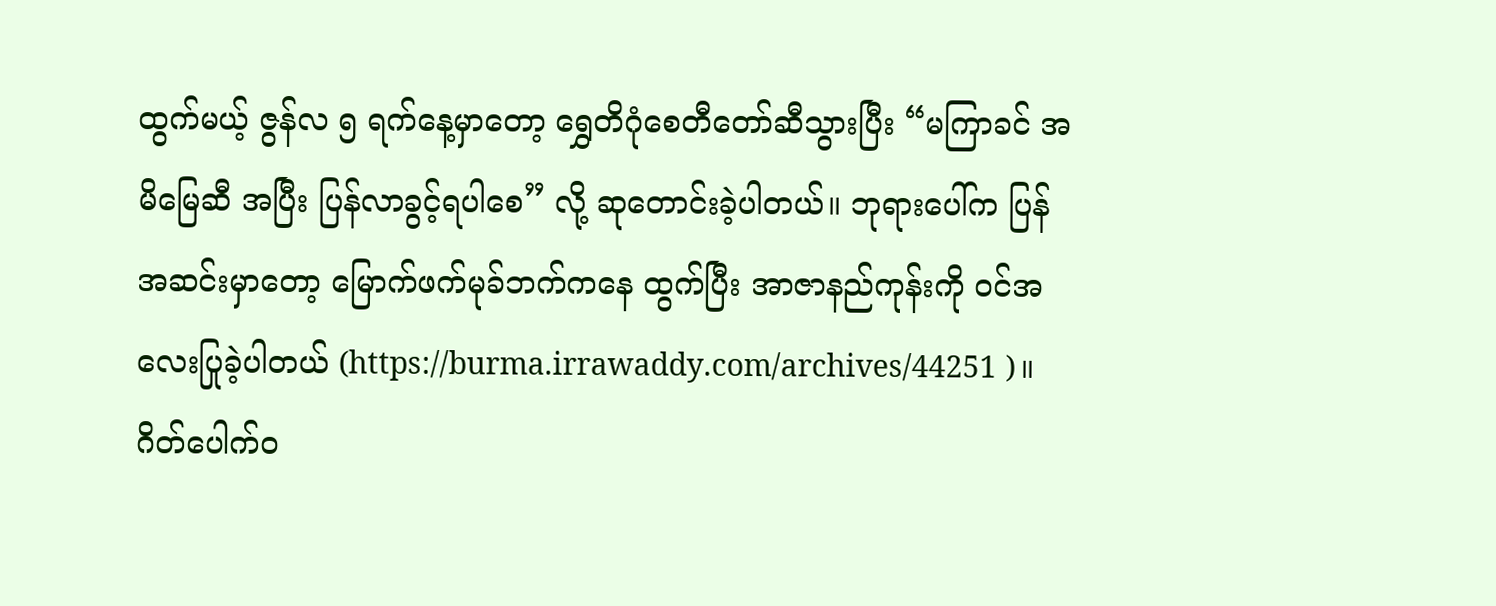ထွက်မယ့် ဇွန်လ ၅ ရက်နေ့မှာတော့ ရွှေတိဂုံစေတီတော်ဆီသွားပြီး “မကြာခင် အမိမြေဆီ အပြီး ပြန်လာခွင့်ရပါစေ” လို့ ဆုတောင်းခဲ့ပါတယ်။ ဘုရားပေါ်က ပြန်အဆင်းမှာတော့ မြောက်ဖက်မုခ်ဘက်ကနေ ထွက်ပြီး အာဇာနည်ကုန်းကို ဝင်အလေးပြုခဲ့ပါတယ် (https://burma.irrawaddy.com/archives/44251 )။ ဂိတ်ပေါက်ဝ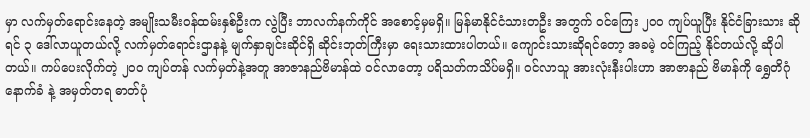မှာ လက်မှတ်ရောင်းနေတဲ့ အမျိုးသမီးဝန်ထမ်းနှစ်ဦးက လွဲပြီး ဘာလက်နက်ကိုင် အစောင့်မှမရှိ။ မြန်မာနိုင်ငံသားတဦး အတွက် ဝင်ကြေး ၂၀၀ ကျပ်ယူပြီး နိုင်ငံခြားသား ဆိုရင် ၃ ဒေါ်လာယူတယ်လို့ လက်မှတ်ရောင်းဌာနနဲ့ မျက်နှာချင်းဆိုင်ရှိ ဆိုင်းဘုတ်ကြီးမှာ ရေးသားထားပါတယ်။ ကျောင်းသားဆိုရင်တော့ အခမဲ့ ဝင်ကြည့် နိုင်တယ်လို့ ဆိုပါတယ်။ ကပ်ပေးလိုက်တဲ့ ၂၀၀ ကျပ်တန် လက်မှတ်နဲ့အတူ အာဇာနည်ဗိမာန်ထဲ ဝင်လာတော့ ပရိသတ်ကသိပ်မရှိ။ ဝင်လာသူ အားလုံးနီးပါးဟာ အာဇာနည် ဗိမာန်ကို ရွှေတိဂုံနောက်ခံ နဲ့ အမှတ်တရ ဓာတ်ပုံ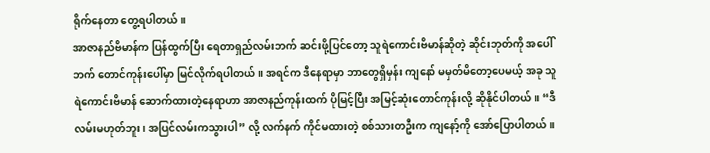ရိုက်နေတာ တွေ့ရပါတယ်။
အာဇာနည်ဗိမာန်က ပြန်ထွက်ပြီး ရေတာရှည်လမ်းဘက် ဆင်းဖို့ပြင်တော့ သူရဲကောင်းဗိမာန်ဆိုတဲ့ ဆိုင်းဘုတ်ကို အပေါ်ဘက် တောင်ကုန်းပေါ်မှာ မြင်လိုက်ရပါတယ်။ အရင်က ဒီနေရာမှာ ဘာတွေရှိမှန်း ကျနော် မမှတ်မိတော့ပေမယ့် အခု သူရဲကောင်းဗိမာန် ဆောက်ထားတဲ့နေရာဟာ အာဇာနည်ကုန်းထက် ပိုမြင့်ပြီး အမြင့်ဆုံးတောင်ကုန်းလို့ ဆိုနိုင်ပါတယ်။ “ဒီလမ်းမဟုတ်ဘူး၊ အပြင်လမ်းကသွားပါ” လို့ လက်နက် ကိုင်မထားတဲ့ စစ်သားတဦးက ကျနော့်ကို အော်ပြောပါတယ်။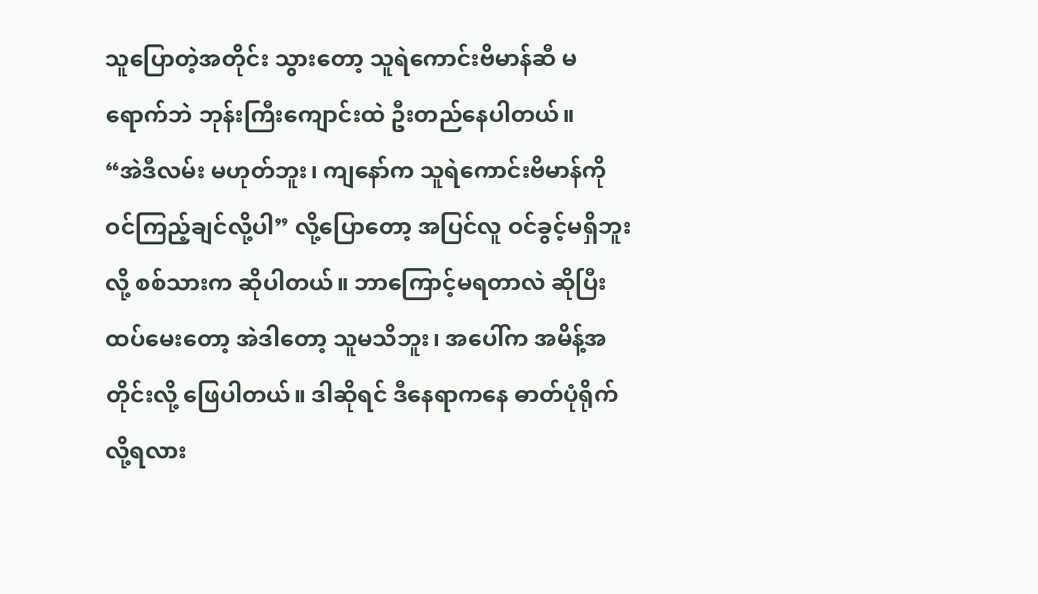သူပြောတဲ့အတိုင်း သွားတော့ သူရဲကောင်းဗိမာန်ဆီ မရောက်ဘဲ ဘုန်းကြီးကျောင်းထဲ ဦးတည်နေပါတယ်။
“အဲဒီလမ်း မဟုတ်ဘူး၊ ကျနော်က သူရဲကောင်းဗိမာန်ကို ဝင်ကြည့်ချင်လို့ပါ” လို့ပြောတော့ အပြင်လူ ဝင်ခွင့်မရှိဘူးလို့ စစ်သားက ဆိုပါတယ်။ ဘာကြောင့်မရတာလဲ ဆိုပြီး ထပ်မေးတော့ အဲဒါတော့ သူမသိဘူး၊ အပေါ်က အမိန့်အတိုင်းလို့ ဖြေပါတယ်။ ဒါဆိုရင် ဒီနေရာကနေ ဓာတ်ပုံရိုက်လို့ရလား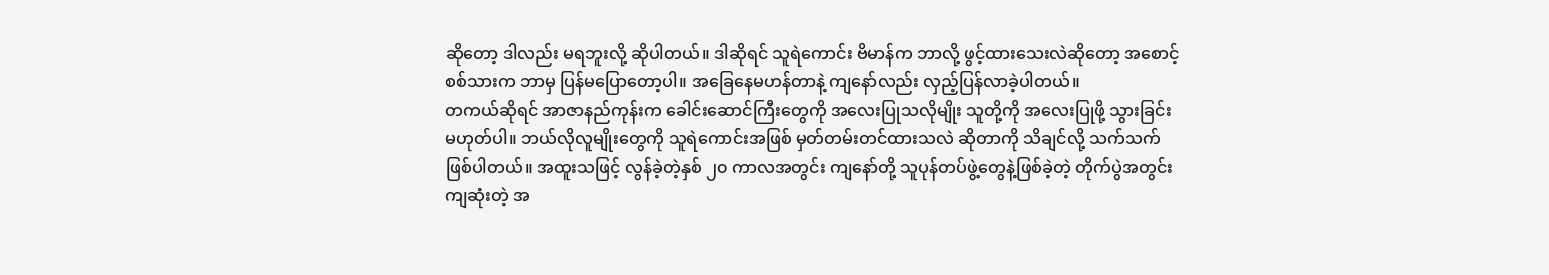ဆိုတော့ ဒါလည်း မရဘူးလို့ ဆိုပါတယ်။ ဒါဆိုရင် သူရဲကောင်း ဗိမာန်က ဘာလို့ ဖွင့်ထားသေးလဲဆိုတော့ အစောင့်စစ်သားက ဘာမှ ပြန်မပြောတော့ပါ။ အခြေနေမဟန်တာနဲ့ ကျနော်လည်း လှည့်ပြန်လာခဲ့ပါတယ်။
တကယ်ဆိုရင် အာဇာနည်ကုန်းက ခေါင်းဆောင်ကြီးတွေကို အလေးပြုသလိုမျိုး သူတို့ကို အလေးပြုဖို့ သွားခြင်း မဟုတ်ပါ။ ဘယ်လိုလူမျိုးတွေကို သူရဲကောင်းအဖြစ် မှတ်တမ်းတင်ထားသလဲ ဆိုတာကို သိချင်လို့ သက်သက် ဖြစ်ပါတယ်။ အထူးသဖြင့် လွန်ခဲ့တဲ့နှစ် ၂၀ ကာလအတွင်း ကျနော်တို့ သူပုန်တပ်ဖွဲ့တွေနဲ့ဖြစ်ခဲ့တဲ့ တိုက်ပွဲအတွင်း ကျဆုံးတဲ့ အ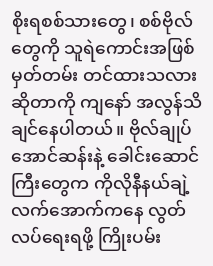စိုးရစစ်သားတွေ၊ စစ်ဗိုလ်တွေကို သူရဲကောင်းအဖြစ် မှတ်တမ်း တင်ထားသလားဆိုတာကို ကျနော် အလွန်သိချင်နေပါတယ်။ ဗိုလ်ချုပ်အောင်ဆန်းနဲ့ ခေါင်းဆောင်ကြီးတွေက ကိုလိုနီနယ်ချဲ့ လက်အောက်ကနေ လွတ်လပ်ရေးရဖို့ ကြိုးပမ်း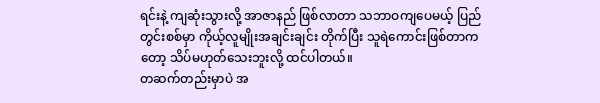ရင်းနဲ့ ကျဆုံးသွားလို့ အာဇာနည် ဖြစ်လာတာ သဘာဝကျပေမယ့် ပြည်တွင်းစစ်မှာ ကိုယ့်လူမျိုးအချင်းချင်း တိုက်ပြီး သူရဲကောင်းဖြစ်တာကတော့ သိပ်မဟုတ်သေးဘူးလို့ ထင်ပါတယ်။
တဆက်တည်းမှာပဲ အ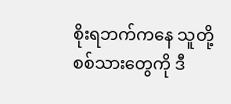စိုးရဘက်ကနေ သူတို့စစ်သားတွေကို ဒီ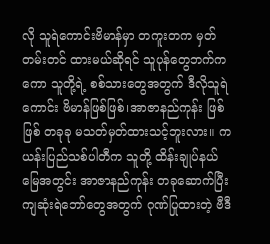လို သူရဲကောင်းဗိမာန်မှာ တကူးတက မှတ်တမ်းတင် ထားမယ်ဆိုရင် သူပုန်တွေဘက်ကကော သူတို့ရဲ့ စစ်သားတွေအတွက် ဒီလိုသူရဲကောင်း ဗိမာန်ဖြစ်ဖြစ်၊အာဇာနည်ကုန်း ဖြစ်ဖြစ် တခုခု မသတ်မှတ်ထားသင့်ဘူးလား။ ကယန်းပြည်သစ်ပါတီက သူတို့ ထိန်းချုပ်နယ်မြေအတွင်း အာဇာနည်ကုန်း တခုဆောက်ပြီး ကျဆုံးရဲဘော်တွေအတွက် ဂုဏ်ပြုထားတဲ့ ဗီဒီ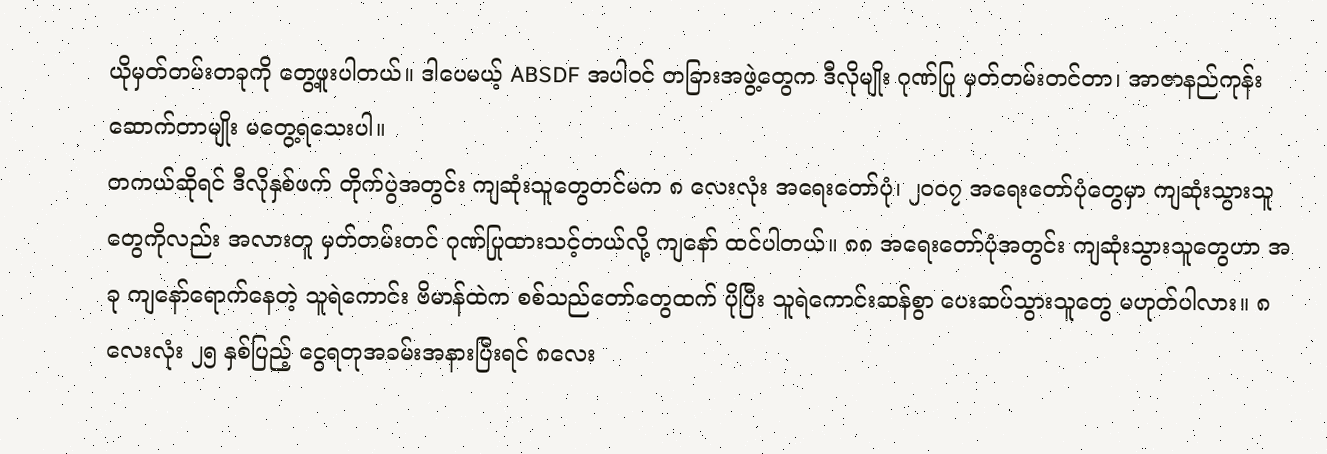ယိုမှတ်တမ်းတခုကို တွေ့ဖူးပါတယ်။ ဒါပေမယ့် ABSDF အပါဝင် တခြားအဖွဲ့တွေက ဒီလိုမျိုး ဂုဏ်ပြု မှတ်တမ်းတင်တာ၊ အာဇာနည်ကုန်း ဆောက်တာမျိုး မတွေ့ရသေးပါ။
တကယ်ဆိုရင် ဒီလိုနှစ်ဖက် တိုက်ပွဲအတွင်း ကျဆုံးသူတွေတင်မက ၈ လေးလုံး အရေးတော်ပုံ၊ ၂၀၀၇ အရေးတော်ပုံတွေမှာ ကျဆုံးသွားသူတွေကိုလည်း အလားတူ မှတ်တမ်းတင် ဂုဏ်ပြုထားသင့်တယ်လို့ ကျနော် ထင်ပါတယ်။ ၈၈ အရေးတော်ပုံအတွင်း ကျဆုံးသွားသူတွေဟာ အခု ကျနော်ရောက်နေတဲ့ သူရဲကောင်း ဗိမာန်ထဲက စစ်သည်တော်တွေထက် ပိုပြီး သူရဲကောင်းဆန်စွာ ပေးဆပ်သွားသူတွေ မဟုတ်ပါလား။ ၈ လေးလုံး ၂၅ နှစ်ပြည့် ငွေရတုအခမ်းအနားပြီးရင် ၈လေး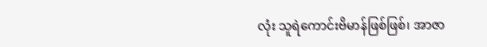လုံး သူရဲကောင်းဗိမာန်ဖြစ်ဖြစ်၊ အာဇာ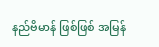နည်ဗိမာန် ဖြစ်ဖြစ် အမြန်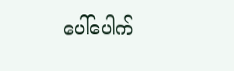ပေါ်ပေါက်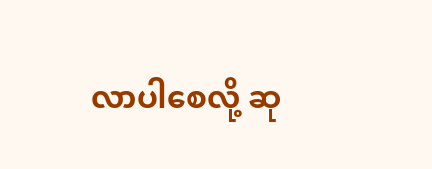လာပါစေလို့ ဆု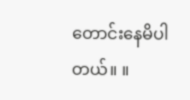တောင်းနေမိပါတယ်။ ။